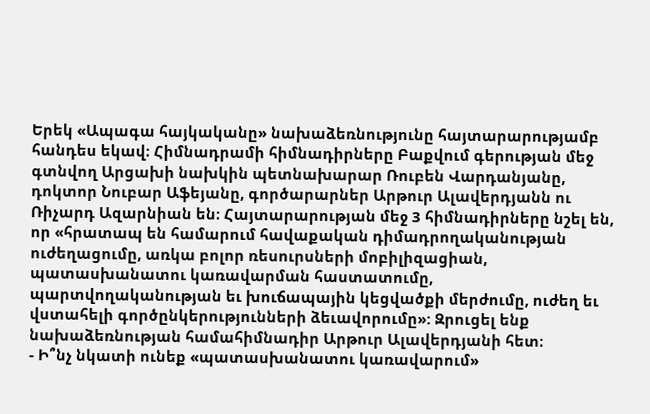Երեկ «Ապագա հայկականը» նախաձեռնությունը հայտարարությամբ հանդես եկավ։ Հիմնադրամի հիմնադիրները Բաքվում գերության մեջ գտնվող Արցախի նախկին պետնախարար Ռուբեն Վարդանյանը, դոկտոր Նուբար Աֆեյանը, գործարարներ Արթուր Ալավերդյանն ու Ռիչարդ Ազարնիան են։ Հայտարարության մեջ 3 հիմնադիրները նշել են, որ «հրատապ են համարում հավաքական դիմադրողականության ուժեղացումը, առկա բոլոր ռեսուրսների մոբիլիզացիան, պատասխանատու կառավարման հաստատումը, պարտվողականության եւ խուճապային կեցվածքի մերժումը, ուժեղ եւ վստահելի գործընկերությունների ձեւավորումը»: Զրուցել ենք նախաձեռնության համահիմնադիր Արթուր Ալավերդյանի հետ։
- Ի՞նչ նկատի ունեք «պատասխանատու կառավարում»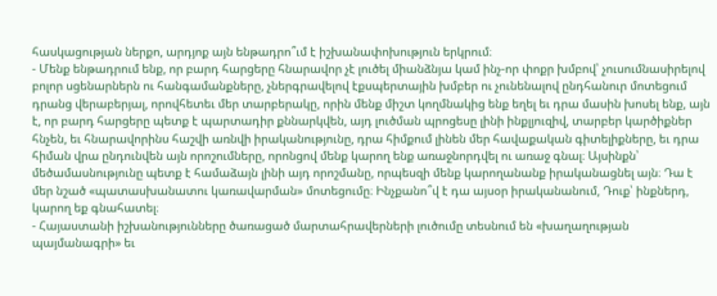հասկացության ներքո, արդյոք այն ենթադրո՞ւմ է իշխանափոխություն երկրում։
- Մենք ենթադրում ենք, որ բարդ հարցերը հնարավոր չէ լուծել միանձնյա կամ ինչ-որ փոքր խմբով՝ չուսումնասիրելով բոլոր սցենարներն ու հանգամանքները, չներգրավելով էքսպերտային խմբեր ու չունենալով ընդհանուր մոտեցում դրանց վերաբերյալ, որովհետեւ մեր տարբերակը, որին մենք միշտ կողմնակից ենք եղել եւ դրա մասին խոսել ենք, այն է, որ բարդ հարցերը պետք է պարտադիր քննարկվեն, այդ լուծման պրոցեսը լինի ինքլյուզիվ, տարբեր կարծիքներ հնչեն, եւ հնարավորինս հաշվի առնվի իրականությունը, դրա հիմքում լինեն մեր հավաքական գիտելիքները, եւ դրա հիման վրա ընդունվեն այն որոշումները, որոնցով մենք կարող ենք առաջնորդվել ու առաջ գնալ։ Այսինքն՝ մեծամասնությունը պետք է համաձայն լինի այդ որոշմանը, որպեսզի մենք կարողանանք իրականացնել այն։ Դա է մեր նշած «պատասխանատու կառավարման» մոտեցումը։ Ինչքանո՞վ է դա այսօր իրականանում, Դուք՝ ինքներդ, կարող եք գնահատել։
- Հայաստանի իշխանությունները ծառացած մարտահրավերների լուծումը տեսնում են «խաղաղության պայմանագրի» եւ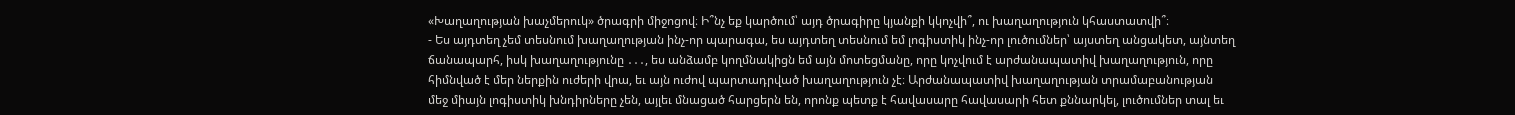«Խաղաղության խաչմերուկ» ծրագրի միջոցով։ Ի՞նչ եք կարծում՝ այդ ծրագիրը կյանքի կկոչվի՞, ու խաղաղություն կհաստատվի՞։
- Ես այդտեղ չեմ տեսնում խաղաղության ինչ-որ պարագա, ես այդտեղ տեսնում եմ լոգիստիկ ինչ-որ լուծումներ՝ այստեղ անցակետ, այնտեղ ճանապարհ, իսկ խաղաղությունը ․․․, ես անձամբ կողմնակիցն եմ այն մոտեցմանը, որը կոչվում է արժանապատիվ խաղաղություն, որը հիմնված է մեր ներքին ուժերի վրա, եւ այն ուժով պարտադրված խաղաղություն չէ։ Արժանապատիվ խաղաղության տրամաբանության մեջ միայն լոգիստիկ խնդիրները չեն, այլեւ մնացած հարցերն են, որոնք պետք է հավասարը հավասարի հետ քննարկել, լուծումներ տալ եւ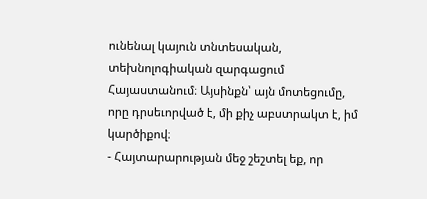ունենալ կայուն տնտեսական, տեխնոլոգիական զարգացում Հայաստանում։ Այսինքն՝ այն մոտեցումը, որը դրսեւորված է, մի քիչ աբստրակտ է, իմ կարծիքով։
- Հայտարարության մեջ շեշտել եք, որ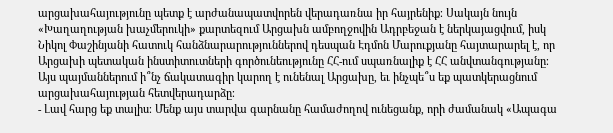արցախահայությունը պետք է արժանապատվորեն վերադառնա իր հայրենիք։ Սակայն նույն «Խաղաղության խաչմերուկի» քարտեզում Արցախն ամբողջովին Ադրբեջան է ներկայացվում, իսկ Նիկոլ Փաշինյանի հատուկ հանձնարարություններով դեսպան Էդմոն Մարուքյանը հայտարարել է, որ Արցախի պետական ինստիտուտների գործունեությունը ՀՀ-ում սպառնալիք է ՀՀ անվտանգությանը։ Այս պայմաններում ի՞նչ ճակատագիր կարող է ունենալ Արցախը, եւ ինչպե՞ս եք պատկերացնում արցախահայության հետվերադարձը։
- Լավ հարց եք տալիս։ Մենք այս տարվա գարնանը համաժողով ունեցանք, որի ժամանակ «Ապագա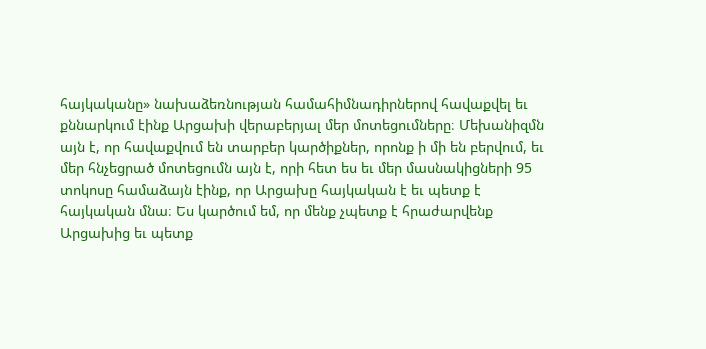հայկականը» նախաձեռնության համահիմնադիրներով հավաքվել եւ քննարկում էինք Արցախի վերաբերյալ մեր մոտեցումները։ Մեխանիզմն այն է, որ հավաքվում են տարբեր կարծիքներ, որոնք ի մի են բերվում, եւ մեր հնչեցրած մոտեցումն այն է, որի հետ ես եւ մեր մասնակիցների 95 տոկոսը համաձայն էինք, որ Արցախը հայկական է եւ պետք է հայկական մնա։ Ես կարծում եմ, որ մենք չպետք է հրաժարվենք Արցախից եւ պետք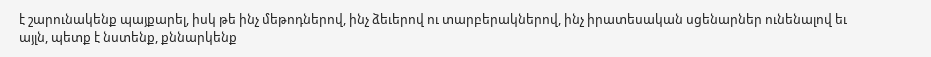է շարունակենք պայքարել, իսկ թե ինչ մեթոդներով, ինչ ձեւերով ու տարբերակներով, ինչ իրատեսական սցենարներ ունենալով եւ այլն, պետք է նստենք, քննարկենք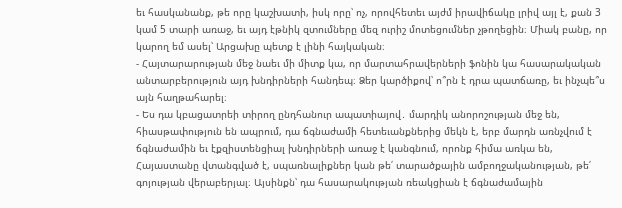եւ հասկանանք, թե որը կաշխատի, իսկ որը՝ ոչ, որովհետեւ այժմ իրավիճակը լրիվ այլ է, քան 3 կամ 5 տարի առաջ, եւ այդ էթնիկ զտումները մեզ ուրիշ մոտեցումներ չթողեցին։ Միակ բանը, որ կարող եմ ասել՝ Արցախը պետք է լինի հայկական։
- Հայտարարության մեջ նաեւ մի միտք կա, որ մարտահրավերների ֆոնին կա հասարակական անտարբերություն այդ խնդիրների հանդեպ։ Ձեր կարծիքով՝ ո՞րն է դրա պատճառը, եւ ինչպե՞ս այն հաղթահարել։
- Ես դա կբացատրեի տիրող ընդհանուր ապատիայով․ մարդիկ անորոշության մեջ են, հիասթափություն են ապրում, դա ճգնաժամի հետեւանքներից մեկն է, երբ մարդն առնչվում է ճգնաժամին եւ էքզիստենցիալ խնդիրների առաջ է կանգնում, որոնք հիմա առկա են, Հայաստանը վտանգված է, սպառնալիքներ կան թե՛ տարածքային ամբողջականության, թե՛ գոյության վերաբերյալ։ Այսինքն՝ դա հասարակության ռեակցիան է ճգնաժամային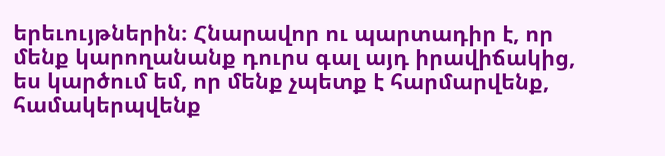երեւույթներին։ Հնարավոր ու պարտադիր է, որ մենք կարողանանք դուրս գալ այդ իրավիճակից, ես կարծում եմ, որ մենք չպետք է հարմարվենք, համակերպվենք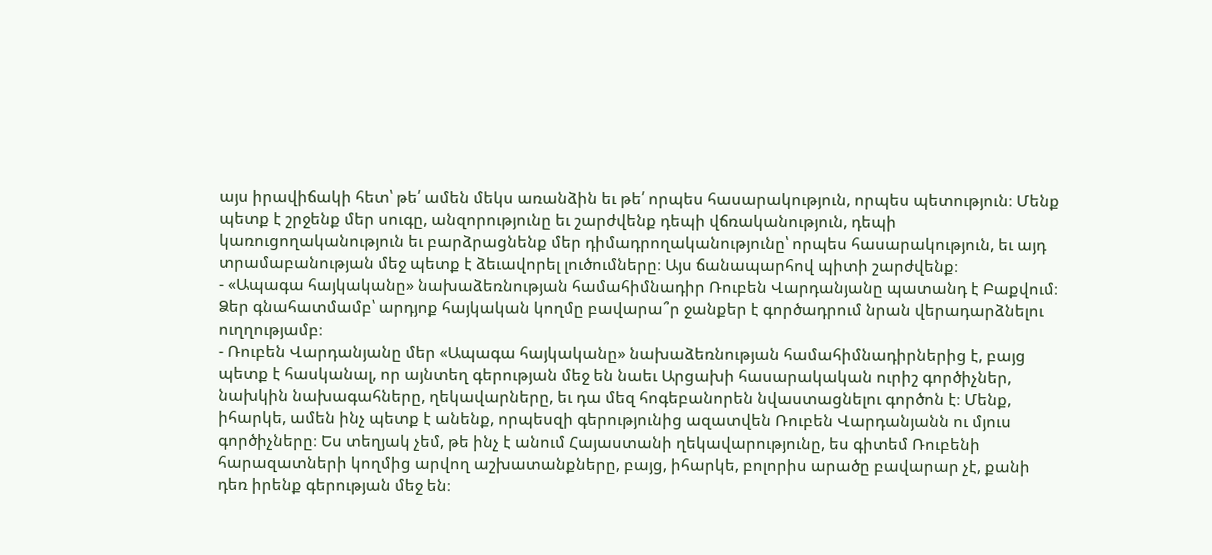այս իրավիճակի հետ՝ թե՛ ամեն մեկս առանձին եւ թե՛ որպես հասարակություն, որպես պետություն։ Մենք պետք է շրջենք մեր սուգը, անզորությունը եւ շարժվենք դեպի վճռականություն, դեպի կառուցողականություն եւ բարձրացնենք մեր դիմադրողականությունը՝ որպես հասարակություն, եւ այդ տրամաբանության մեջ պետք է ձեւավորել լուծումները։ Այս ճանապարհով պիտի շարժվենք։
- «Ապագա հայկականը» նախաձեռնության համահիմնադիր Ռուբեն Վարդանյանը պատանդ է Բաքվում։ Ձեր գնահատմամբ՝ արդյոք հայկական կողմը բավարա՞ր ջանքեր է գործադրում նրան վերադարձնելու ուղղությամբ։
- Ռուբեն Վարդանյանը մեր «Ապագա հայկականը» նախաձեռնության համահիմնադիրներից է, բայց պետք է հասկանալ, որ այնտեղ գերության մեջ են նաեւ Արցախի հասարակական ուրիշ գործիչներ, նախկին նախագահները, ղեկավարները, եւ դա մեզ հոգեբանորեն նվաստացնելու գործոն է։ Մենք, իհարկե, ամեն ինչ պետք է անենք, որպեսզի գերությունից ազատվեն Ռուբեն Վարդանյանն ու մյուս գործիչները։ Ես տեղյակ չեմ, թե ինչ է անում Հայաստանի ղեկավարությունը, ես գիտեմ Ռուբենի հարազատների կողմից արվող աշխատանքները, բայց, իհարկե, բոլորիս արածը բավարար չէ, քանի դեռ իրենք գերության մեջ են։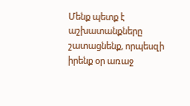Մենք պետք է աշխատանքները շատացնենք, որպեսզի իրենք օր առաջ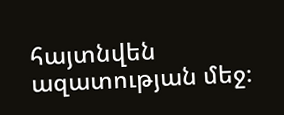հայտնվեն ազատության մեջ։